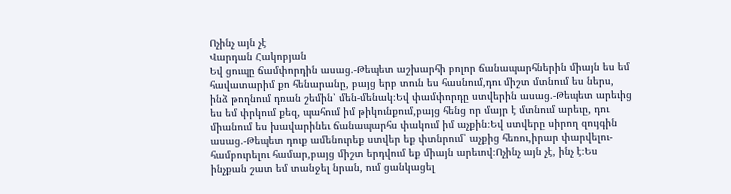Ոչինչ այն չէ
Վարդան Հակոբյան
Եվ ցուպը ճամփորդին ասաց.-Թեպետ աշխարհի բոլոր ճանապարհներին միայն ես եմ հավատարիմ քո հենարանը, բայց երբ տուն ես հասնում,դու միշտ մտնում ես ներս, ինձ թողնում դռան շեմին՝ մեն-մենակ։Եվ փամփորդը ստվերին ասաց.-Թեպետ արեւից ես եմ փրկում քեզ, պահում իմ թիկունքում,բայց հենց որ մայր է մտնում արեւը, դու միանում ես խավարինեւ ճանապարհս փակում իմ աչքին։Եվ ստվերը սիրող զույգին ասաց.-Թեպետ դուք ամենուրեք ստվեր եք փտնրում՝ աչքից հեռու,իրար փարվելու-համբուրելու համար,բայց միշտ երդվում եք միայն արեւով։Ոչինչ այն չէ, ինչ է։Ես ինչքան շատ եմ տանջել նրան, ում ցանկացել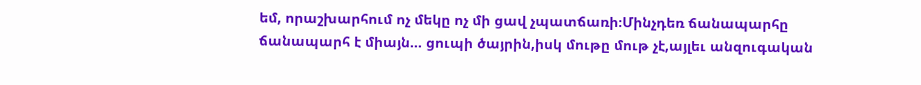եմ, որաշխարհում ոչ մեկը ոչ մի ցավ չպատճառի։Մինչդեռ ճանապարհը ճանապարհ է միայն... ցուպի ծայրին,իսկ մութը մութ չէ,այլեւ անզուգական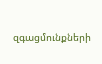զգացմունքների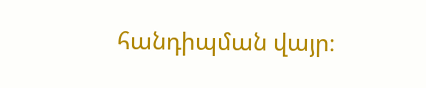հանդիպման վայր։